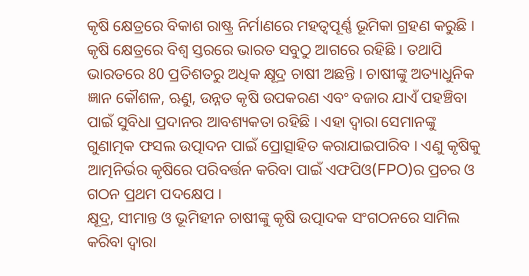କୃଷି କ୍ଷେତ୍ରରେ ବିକାଶ ରାଷ୍ଟ୍ର ନିର୍ମାଣରେ ମହତ୍ବପୂର୍ଣ୍ଣ ଭୂମିକା ଗ୍ରହଣ କରୁଛି । କୃଷି କ୍ଷେତ୍ରରେ ବିଶ୍ବ ସ୍ତରରେ ଭାରତ ସବୁଠୁ ଆଗରେ ରହିଛି । ତଥାପି ଭାରତରେ 80 ପ୍ରତିଶତରୁ ଅଧିକ କ୍ଷୂଦ୍ର ଚାଷୀ ଅଛନ୍ତି । ଚାଷୀଙ୍କୁ ଅତ୍ୟାଧୁନିକ ଜ୍ଞାନ କୌଶଳ, ଋୁଣ, ଉନ୍ନତ କୃଷି ଉପକରଣ ଏବଂ ବଜାର ଯାଏଁ ପହଞ୍ଚିବା ପାଇଁ ସୁବିଧା ପ୍ରଦାନର ଆବଶ୍ୟକତା ରହିଛି । ଏହା ଦ୍ବାରା ସେମାନଙ୍କୁ ଗୁଣାତ୍ମକ ଫସଲ ଉତ୍ପାଦନ ପାଇଁ ପ୍ରୋତ୍ସାହିତ କରାଯାଇପାରିବ । ଏଣୁ କୃଷିକୁ ଆତ୍ମନିର୍ଭର କୃଷିରେ ପରିବର୍ତ୍ତନ କରିବା ପାଇଁ ଏଫପିଓ(FPO)ର ପ୍ରଚର ଓ ଗଠନ ପ୍ରଥମ ପଦକ୍ଷେପ ।
କ୍ଷୂଦ୍ର, ସୀମାନ୍ତ ଓ ଭୂମିହୀନ ଚାଷୀଙ୍କୁ କୃଷି ଉତ୍ପାଦକ ସଂଗଠନରେ ସାମିଲ କରିବା ଦ୍ବାରା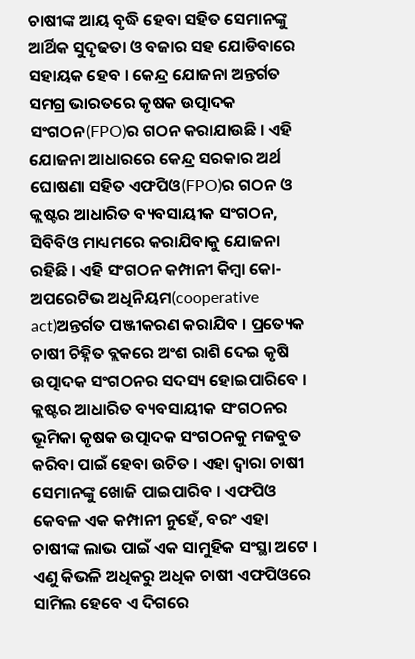ଚାଷୀଙ୍କ ଆୟ ବୃଦ୍ଧି ହେବା ସହିତ ସେମାନଙ୍କୁ ଆର୍ଥିକ ସୁଦୃଢତା ଓ ବଜାର ସହ ଯୋଡିବାରେ ସହାୟକ ହେବ । କେନ୍ଦ୍ର ଯୋଜନା ଅନ୍ତର୍ଗତ ସମଗ୍ର ଭାରତରେ କୃଷକ ଉତ୍ପାଦକ ସଂଗଠନ(FPO)ର ଗଠନ କରାଯାଉଛି । ଏହି ଯୋଜନା ଆଧାରରେ କେନ୍ଦ୍ର ସରକାର ଅର୍ଥ ଘୋଷଣା ସହିତ ଏଫପିଓ(FPO)ର ଗଠନ ଓ କ୍ଲଷ୍ଟର ଆଧାରିତ ବ୍ୟବସାୟୀକ ସଂଗଠନ, ସିବିବିଓ ମାଧ୍ୟମରେ କରାଯିବାକୁ ଯୋଜନା ରହିଛି । ଏହି ସଂଗଠନ କମ୍ପାନୀ କିମ୍ବା କୋ-ଅପରେଟିଭ ଅଧିନିୟମ(cooperative act)ଅନ୍ତର୍ଗତ ପଞ୍ଜୀକରଣ କରାଯିବ । ପ୍ରତ୍ୟେକ ଚାଷୀ ଚିହ୍ନିତ ବ୍ଲକରେ ଅଂଶ ରାଶି ଦେଇ କୃଷି ଉତ୍ପାଦକ ସଂଗଠନର ସଦସ୍ୟ ହୋଇପାରିବେ ।
କ୍ଲଷ୍ଟର ଆଧାରିତ ବ୍ୟବସାୟୀକ ସଂଗଠନର ଭୂମିକା କୃଷକ ଉତ୍ପାଦକ ସଂଗଠନକୁ ମଜବୁତ କରିବା ପାଇଁ ହେବା ଉଚିତ । ଏହା ଦ୍ବାରା ଚାଷୀ ସେମାନଙ୍କୁ ଖୋଜି ପାଇପାରିବ । ଏଫପିଓ କେବଳ ଏକ କମ୍ପାନୀ ନୁହେଁ, ବରଂ ଏହା ଚାଷୀଙ୍କ ଲାଭ ପାଇଁ ଏକ ସାମୁହିକ ସଂସ୍ଥା ଅଟେ । ଏଣୁ କିଭଳି ଅଧିକରୁ ଅଧିକ ଚାଷୀ ଏଫପିଓରେ ସାମିଲ ହେବେ ଏ ଦିଗରେ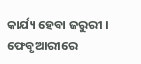କାର୍ଯ୍ୟ ହେବା ଜରୁରୀ ।
ଫେବୃଆରୀରେ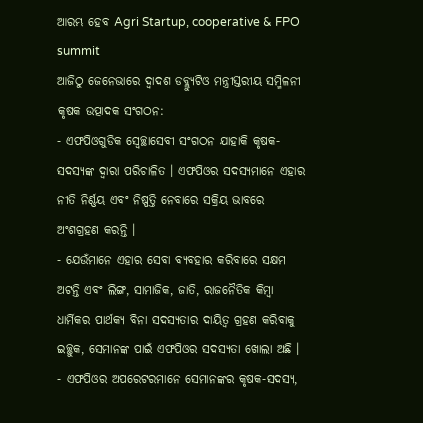ଆରମ୍ଭ ହେବ Agri Startup, cooperative & FPO summit
ଆଜିଠୁ ଜେନେଭାରେ ଦ୍ୱାଦଶ ଡବ୍ଲ୍ୟୁଟିଓ ମନ୍ତ୍ରୀସ୍ତରୀୟ ସମ୍ମିଳନୀ
କୃଷକ ଉତ୍ପାଦକ ସଂଗଠନ:
- ଏଫପିଓଗୁଡିକ ସ୍ବେଚ୍ଛାସେବୀ ସଂଗଠନ ଯାହାକି କୃଷକ-ସଦସ୍ୟଙ୍କ ଦ୍ବାରା ପରିଚାଳିତ । ଏଫପିଓର ସଦସ୍ୟମାନେ ଏହାର ନୀତି ନିର୍ଣ୍ଣୟ ଏବଂ ନିଷ୍ପତ୍ତି ନେବାରେ ସକ୍ରିୟ ଭାବରେ ଅଂଶଗ୍ରହଣ କରନ୍ତି ।
- ଯେଉଁମାନେ ଏହାର ସେବା ବ୍ୟବହାର କରିବାରେ ସକ୍ଷମ ଅଟନ୍ତି ଏବଂ ଲିଙ୍ଗ, ସାମାଜିକ, ଜାତି, ରାଜନୈତିକ କିମ୍ବା ଧାର୍ମିକର ପାର୍ଥକ୍ୟ ବିନା ସଦସ୍ୟତାର ଦାୟିତ୍ବ ଗ୍ରହଣ କରିବାକୁ ଇଚ୍ଛୁକ, ସେମାନଙ୍କ ପାଇଁ ଏଫପିଓର ସଦସ୍ୟତା ଖୋଲା ଅଛି ।
- ଏଫପିଓର ଅପରେଟରମାନେ ସେମାନଙ୍କର କୃଷକ-ସଦସ୍ୟ,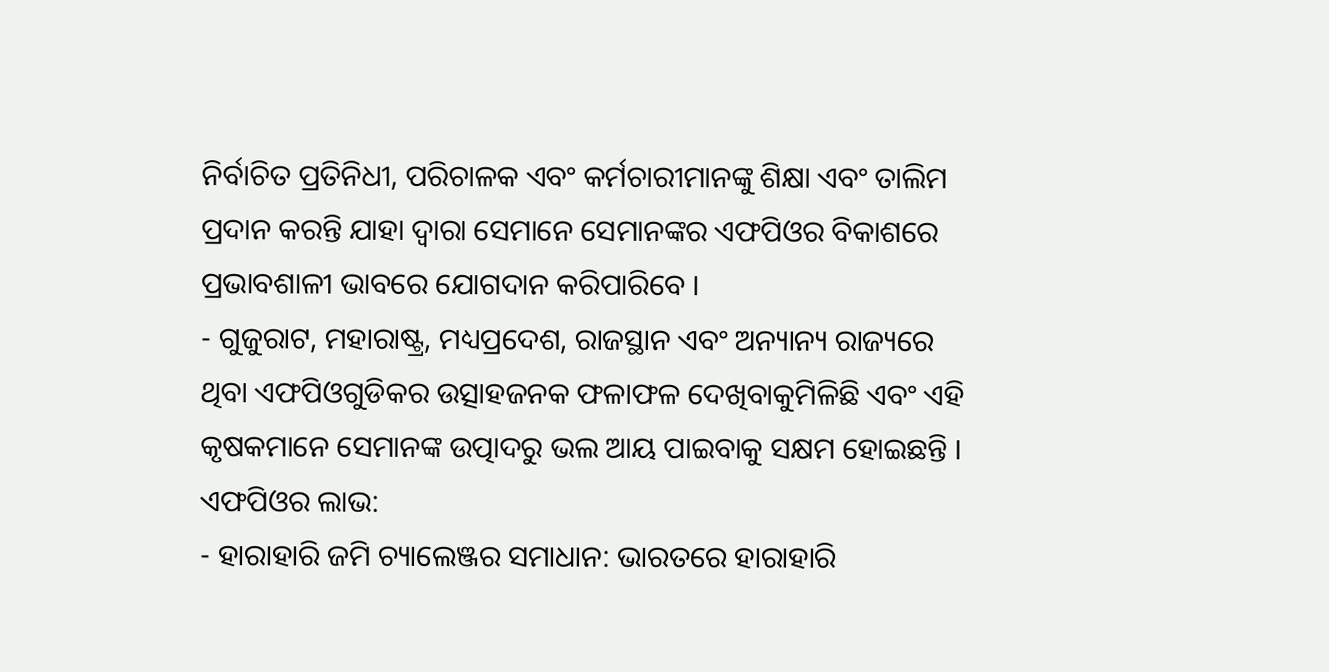ନିର୍ବାଚିତ ପ୍ରତିନିଧୀ, ପରିଚାଳକ ଏବଂ କର୍ମଚାରୀମାନଙ୍କୁ ଶିକ୍ଷା ଏବଂ ତାଲିମ ପ୍ରଦାନ କରନ୍ତି ଯାହା ଦ୍ବାରା ସେମାନେ ସେମାନଙ୍କର ଏଫପିଓର ବିକାଶରେ ପ୍ରଭାବଶାଳୀ ଭାବରେ ଯୋଗଦାନ କରିପାରିବେ ।
- ଗୁଜୁରାଟ, ମହାରାଷ୍ଟ୍ର, ମଧ୍ୟପ୍ରଦେଶ, ରାଜସ୍ଥାନ ଏବଂ ଅନ୍ୟାନ୍ୟ ରାଜ୍ୟରେ ଥିବା ଏଫପିଓଗୁଡିକର ଉତ୍ସାହଜନକ ଫଳାଫଳ ଦେଖିବାକୁମିଳିଛି ଏବଂ ଏହି କୃଷକମାନେ ସେମାନଙ୍କ ଉତ୍ପାଦରୁ ଭଲ ଆୟ ପାଇବାକୁ ସକ୍ଷମ ହୋଇଛନ୍ତି ।
ଏଫପିଓର ଲାଭ:
- ହାରାହାରି ଜମି ଚ୍ୟାଲେଞ୍ଜର ସମାଧାନ: ଭାରତରେ ହାରାହାରି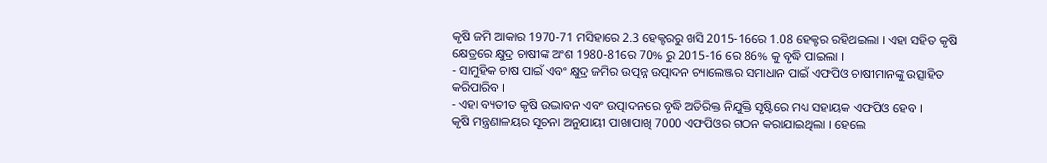କୃଷି ଜମି ଆକାର 1970-71 ମସିହାରେ 2.3 ହେକ୍ଟରରୁ ଖସି 2015-16ରେ 1.08 ହେକ୍ଟର ରହିଥଇଲା । ଏହା ସହିତ କୃଷି କ୍ଷେତ୍ରରେ କ୍ଷୁଦ୍ର ଚାଷୀଙ୍କ ଅଂଶ 1980-81ରେ 70% ରୁ 2015-16 ରେ 86% କୁ ବୃଦ୍ଧି ପାଇଲା ।
- ସାମୁହିକ ଚାଷ ପାଇଁ ଏବଂ କ୍ଷୁଦ୍ର ଜମିର ଉତ୍ପନ୍ନ ଉତ୍ପାଦନ ଚ୍ୟାଲେଞ୍ଜର ସମାଧାନ ପାଇଁ ଏଫପିଓ ଚାଷୀମାନଙ୍କୁ ଉତ୍ସାହିତ କରିପାରିବ ।
- ଏହା ବ୍ୟତୀତ କୃଷି ଉଦ୍ଭାବନ ଏବଂ ଉତ୍ପାଦନରେ ବୃଦ୍ଧି ଅତିରିକ୍ତ ନିଯୁକ୍ତି ସୃଷ୍ଟିରେ ମଧ୍ୟ ସହାୟକ ଏଫପିଓ ହେବ ।
କୃଷି ମନ୍ତ୍ରଣାଳୟର ସୂଚନା ଅନୁଯାୟୀ ପାଖାପାଖି 7000 ଏଫପିଓର ଗଠନ କରାଯାଇଥିଲା । ହେଲେ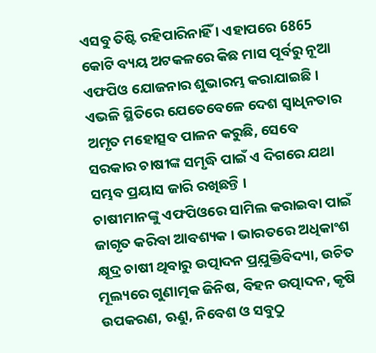ଏସବୁ ତିଷ୍ଟି ରହିପାରିନାହିଁ । ଏହାପରେ 6865 କୋଟି ବ୍ୟୟ ଅଟକଳରେ କିଛ ମାସ ପୂର୍ବରୁ ନୂଆ ଏଫପିଓ ଯୋଜନାର ଶୁଭାରମ୍ଭ କରାଯାଇଛି । ଏଭଳି ସ୍ଥିତିରେ ଯେତେବେଳେ ଦେଶ ସ୍ବାଧିନତାର ଅମୃତ ମହୋତ୍ସବ ପାଳନ କରୁଛି, ସେବେ ସରକାର ଚାଷୀଙ୍କ ସମୃଦ୍ଧି ପାଇଁ ଏ ଦିଗରେ ଯଥା ସମ୍ଭବ ପ୍ରୟାସ ଜାରି ରଖିଛନ୍ତି ।
ଚାଷୀମାନଙ୍କୁ ଏଫପିଓରେ ସାମିଲ କରାଇବା ପାଇଁ ଜାଗୃତ କରିବା ଆବଶ୍ୟକ । ଭାରତରେ ଅଧିକାଂଶ କ୍ଷୂଦ୍ର ଚାଷୀ ଥିବାରୁ ଉତ୍ପାଦନ ପ୍ରଯ଼ୁକ୍ତିବିଦ୍ୟା, ଉଚିତ ମୂଲ୍ୟରେ ଗୁଣାତ୍ମକ ଜିନିଷ, ବିହନ ଉତ୍ପାଦନ, କୃଷି ଉପକରଣ, ଋୁଣ, ନିବେଶ ଓ ସବୁଠୁ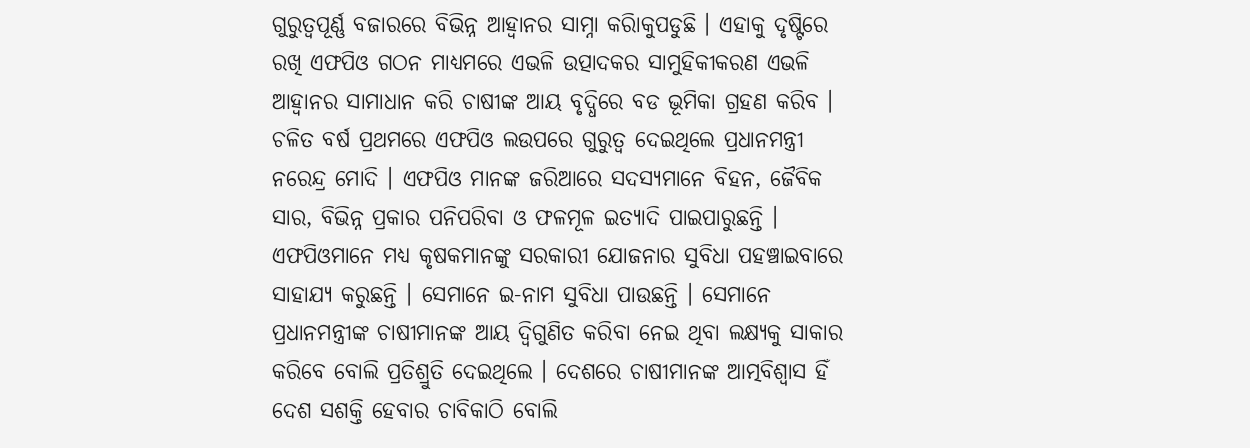ଗୁରୁତ୍ବପୂର୍ଣ୍ଣ ବଜାରରେ ବିଭିନ୍ନ ଆହ୍ବାନର ସାମ୍ନା କରିାକୁପଡୁଛି । ଏହାକୁ ଦୃଷ୍ଟିରେ ରଖି ଏଫପିଓ ଗଠନ ମାଧ୍ୟମରେ ଏଭଳି ଉତ୍ପାଦକର ସାମୁହିକୀକରଣ ଏଭଳି ଆହ୍ବାନର ସାମାଧାନ କରି ଚାଷୀଙ୍କ ଆୟ ବୃଦ୍ଧିରେ ବଡ ଭୂମିକା ଗ୍ରହଣ କରିବ ।
ଚଳିତ ବର୍ଷ ପ୍ରଥମରେ ଏଫପିଓ ଲଉପରେ ଗୁରୁତ୍ବ ଦେଇଥିଲେ ପ୍ରଧାନମନ୍ତ୍ରୀ ନରେନ୍ଦ୍ର ମୋଦି । ଏଫପିଓ ମାନଙ୍କ ଜରିଆରେ ସଦସ୍ୟମାନେ ବିହନ, ଜୈବିକ ସାର, ବିଭିନ୍ନ ପ୍ରକାର ପନିପରିବା ଓ ଫଳମୂଳ ଇତ୍ୟାଦି ପାଇପାରୁଛନ୍ତି । ଏଫପିଓମାନେ ମଧ୍ୟ କୃଷକମାନଙ୍କୁ ସରକାରୀ ଯୋଜନାର ସୁବିଧା ପହଞ୍ଚାଇବାରେ ସାହାଯ୍ୟ କରୁଛନ୍ତି । ସେମାନେ ଇ-ନାମ ସୁବିଧା ପାଉଛନ୍ତି । ସେମାନେ ପ୍ରଧାନମନ୍ତ୍ରୀଙ୍କ ଚାଷୀମାନଙ୍କ ଆୟ ଦ୍ୱିଗୁଣିତ କରିବା ନେଇ ଥିବା ଲକ୍ଷ୍ୟକୁ ସାକାର କରିବେ ବୋଲି ପ୍ରତିଶ୍ରୁତି ଦେଇଥିଲେ । ଦେଶରେ ଚାଷୀମାନଙ୍କ ଆତ୍ମବିଶ୍ୱାସ ହିଁ ଦେଶ ସଶକ୍ତି ହେବାର ଚାବିକାଠି ବୋଲି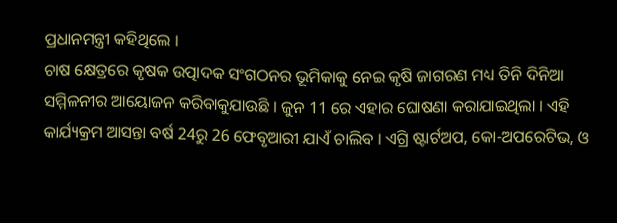ପ୍ରଧାନମନ୍ତ୍ରୀ କହିଥିଲେ ।
ଚାଷ କ୍ଷେତ୍ରରେ କୃଷକ ଉତ୍ପାଦକ ସଂଗଠନର ଭୂମିକାକୁ ନେଇ କୃଷି ଜାଗରଣ ମଧ୍ୟ ତିନି ଦିନିଆ ସମ୍ମିଳନୀର ଆୟୋଜନ କରିବାକୁଯାଉଛି । ଜୁନ 11 ରେ ଏହାର ଘୋଷଣା କରାଯାଇଥିଲା । ଏହି କାର୍ଯ୍ୟକ୍ରମ ଆସନ୍ତା ବର୍ଷ 24ରୁ 26 ଫେବୃଆରୀ ଯାଏଁ ଚାଲିବ । ଏଗ୍ରି ଷ୍ଟାର୍ଟଅପ, କୋ-ଅପରେଟିଭ, ଓ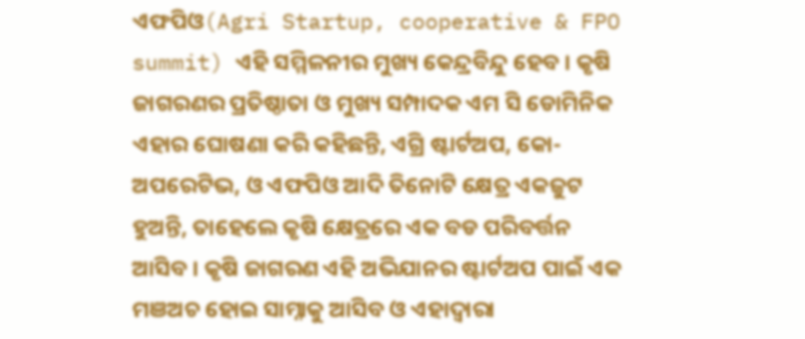ଏଫପିଓ(Agri Startup, cooperative & FPO summit) ଏହି ସମ୍ମିଳନୀର ମୁଖ୍ୟ କେନ୍ଦ୍ରବିନ୍ଦୁ ହେବ । କୃଷି ଜାଗରଣର ପ୍ରତିଷ୍ଠାତା ଓ ମୁଖ୍ୟ ସମ୍ପାଦକ ଏମ ସି ଡୋମିନିକ ଏହାର ଘୋଷଣା କରି କହିଛନ୍ତି, ଏଗ୍ରି ଷ୍ଟାର୍ଟଅପ, କୋ-ଅପରେଟିଭ, ଓ ଏଫପିଓ ଆଦି ତିନୋଟି କ୍ଷେତ୍ର ଏକଜୁଟ ହୁଅନ୍ତି, ତାହେଲେ କୃଷି କ୍ଷେତ୍ରରେ ଏକ ବଡ ପରିବର୍ତ୍ତନ ଆସିବ । କୃଷି ଜାଗରଣ ଏହି ଅଭିଯାନର ଷ୍ଟାର୍ଟଅପ ପାଇଁ ଏକ ମଞଅଚ ହୋଇ ସାମ୍ନାକୁ ଆସିବ ଓ ଏହାଦ୍ବାରା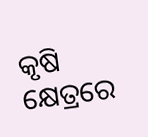କୃଷି କ୍ଷେତ୍ରରେ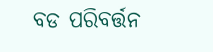ବଡ ପରିବର୍ତ୍ତନ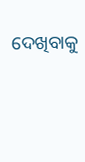ଦେଖିବାକୁ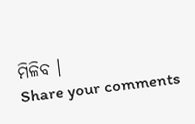ମିଳିବ ।
Share your comments